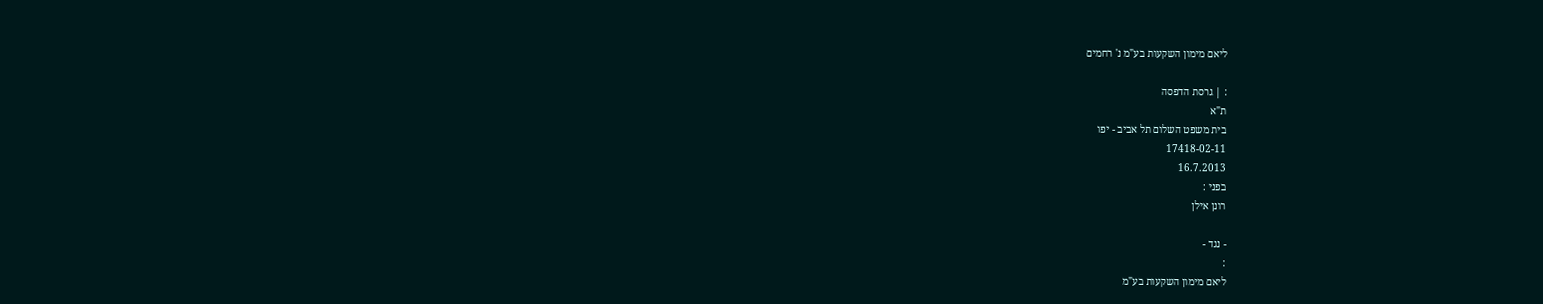ליאם מימון השקעות בע"מ נ' רחמים

: | גרסת הדפסה
ת"א
בית משפט השלום תל אביב - יפו
17418-02-11
16.7.2013
בפני :
רונן אילן

- נגד -
:
ליאם מימון השקעות בע"מ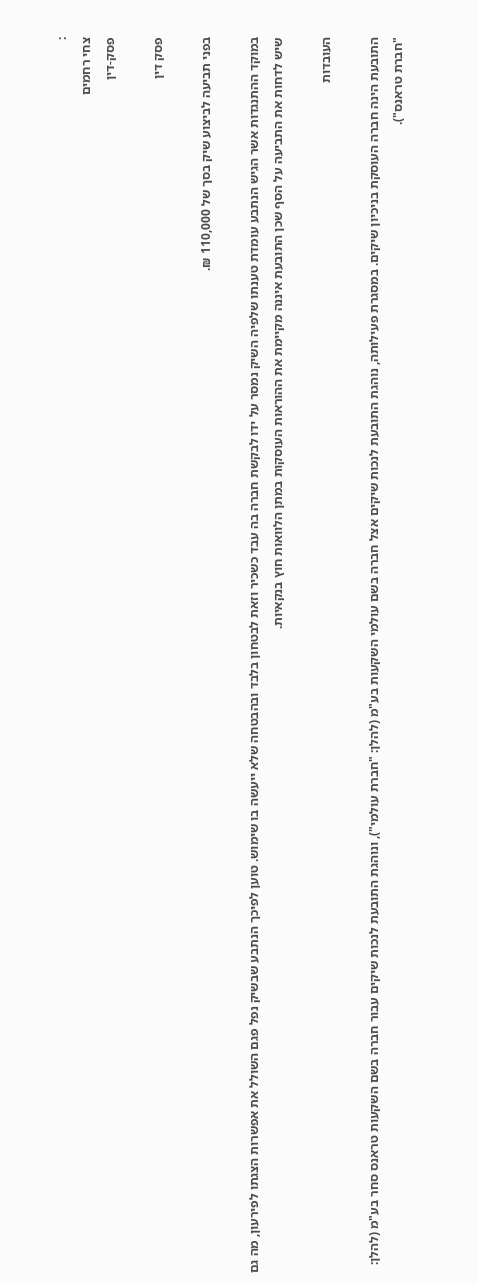:
צחי רחמים
פסק-דין

פסק דין

בפני תביעה לביצוע שיק בסך של 110,000 ₪.

במוקד ההתנגדות אשר הגיש הנתבע עומדת טענתו שלפיה השיק נמסר על ידו לבקשת חברה בה עבד כשכיר וזאת לבטחון בלבד ובהבטחה שלא ייעשה בו שימוש. טוען לפיכך הנתבע שבשיק נפל פגם השולל את אפשרות הצגתו לפירעון, מה גם שיש לדחות את התביעה על הסף שכן התובעת איננה מקיימת את ההוראות העוסקות במתן הלוואות חוץ בנקאיות.

העובדות

התובעת הינה חברה העוסקת בניכיון שיקים. במסגרת פעילותה, נוהגת התובעת לנכות שיקים אצל חברה בשם עולמי השקעות בע"מ (להלן: "חברת עולמי"), ונוהגת התובעת לנכות שיקים עבור חברה בשם השקעות טראנס סחר בע"מ (להלן: "חברת טראנס").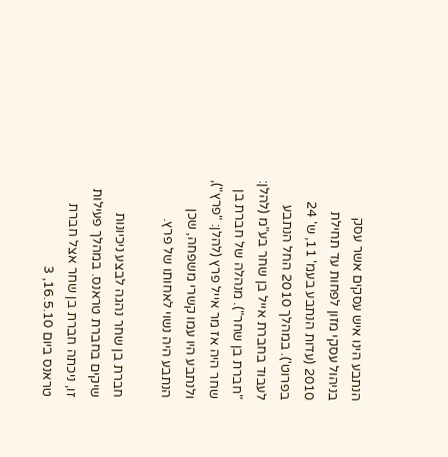הנתבע הינו איש עסקים אשר עסק בניהול עסקי מזון לפחות עד תחילת 2010 (עדות הנתבע בעמ' 11, ש' 24 בפרוט'). במהלך 2010 החל הנתבע לעבוד בחברת אייל בן שחר בע"מ (להלן: "חברת בן שחר"). מנהלה של חברת בן שחר היה אז מר אייל פרץ (להלן: "פרץ"), ולנתבע היו עמו קשרי משפחה, שכן הנתבע היה נשוי לאחותו של פרץ.

חברת בן שחר נהגה לבצע ניכיונות שיקים בחברת טראנס. במהלך פעילות זו, ניכתה חברת בן שחר אצל חברת טראנס ביום 16.5.10, 3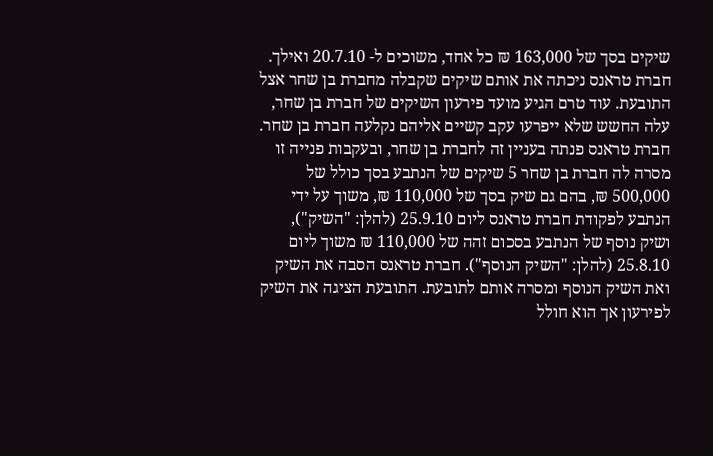שיקים בסך של 163,000 ₪ כל אחד, משוכים ל- 20.7.10 ואילך. חברת טראנס ניכתה את אותם שיקים שקבלה מחברת בן שחר אצל התובעת. עוד טרם הגיע מועד פירעון השיקים של חברת בן שחר, עלה החשש שלא ייפרעו עקב קשיים אליהם נקלעה חברת בן שחר. חברת טראנס פנתה בעניין זה לחברת בן שחר, ובעקבות פנייה זו מסרה לה חברת בן שחר 5 שיקים של הנתבע בסך כולל של 500,000 ₪, בהם גם שיק בסך של 110,000 ₪, משוך על ידי הנתבע לפקודת חברת טראנס ליום 25.9.10 (להלן: "השיק"), ושיק נוסף של הנתבע בסכום זהה של 110,000 ₪ משוך ליום 25.8.10 (להלן: "השיק הנוסף"). חברת טראנס הסבה את השיק ואת השיק הנוסף ומסרה אותם לתובעת. התובעת הציגה את השיק לפירעון אך הוא חולל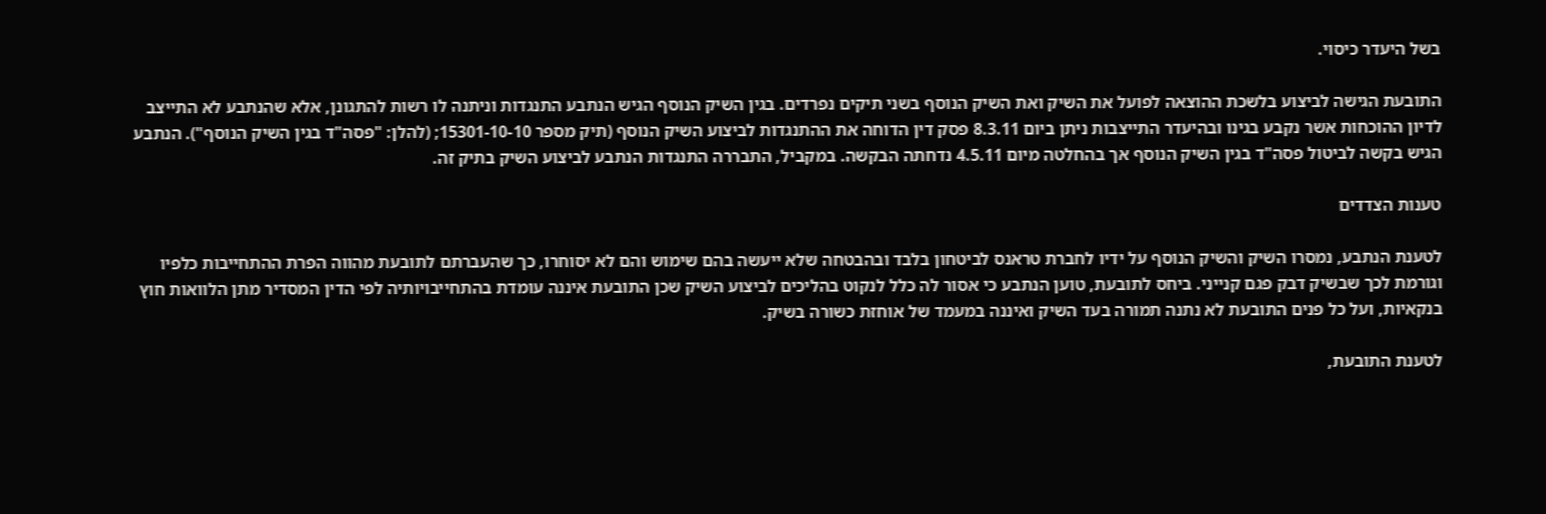בשל היעדר כיסוי.

התובעת הגישה לביצוע בלשכת ההוצאה לפועל את השיק ואת השיק הנוסף בשני תיקים נפרדים. בגין השיק הנוסף הגיש הנתבע התנגדות וניתנה לו רשות להתגונן, אלא שהנתבע לא התייצב לדיון ההוכחות אשר נקבע בגינו ובהיעדר התייצבות ניתן ביום 8.3.11 פסק דין הדוחה את ההתנגדות לביצוע השיק הנוסף (תיק מספר 15301-10-10; (להלן: "פסה"ד בגין השיק הנוסף"). הנתבע הגיש בקשה לביטול פסה"ד בגין השיק הנוסף אך בהחלטה מיום 4.5.11 נדחתה הבקשה. במקביל, התבררה התנגדות הנתבע לביצוע השיק בתיק זה.

טענות הצדדים

לטענת הנתבע, נמסרו השיק והשיק הנוסף על ידיו לחברת טראנס לביטחון בלבד ובהבטחה שלא ייעשה בהם שימוש והם לא יסוחרו, כך שהעברתם לתובעת מהווה הפרת ההתחייבות כלפיו וגורמת לכך שבשיק דבק פגם קנייני. ביחס לתובעת, טוען הנתבע כי אסור לה כלל לנקוט בהליכים לביצוע השיק שכן התובעת איננה עומדת בהתחייבויותיה לפי הדין המסדיר מתן הלוואות חוץ בנקאיות, ועל כל פנים התובעת לא נתנה תמורה בעד השיק ואיננה במעמד של אוחזת כשורה בשיק.

לטענת התובעת,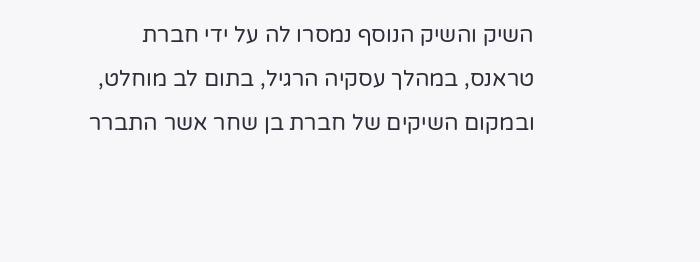השיק והשיק הנוסף נמסרו לה על ידי חברת טראנס, במהלך עסקיה הרגיל, בתום לב מוחלט, ובמקום השיקים של חברת בן שחר אשר התברר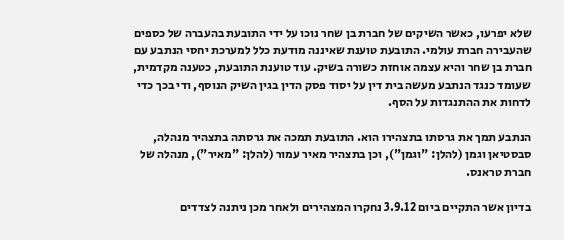שלא יפרעו, כאשר השיקים של חברת בן שחר נוכו על ידי התובעת בהעברה של כספים שהעבירה חברת עולמי. התובעת טוענת שאיננה מודעת כלל למערכת יחסי הנתבע עם חברת בן שחר והיא עצמה אוחזת כשורה בשיק. עוד טוענת התובעת, כטענה מקדמית, שעומד כנגד הנתבע מעשה בית דין על יסוד פסק הדין בגין השיק הנוסף, ודי בכך כדי לדחות את ההתנגדות על הסף.

הנתבע תמך את גרסתו בתצהירו הוא. התובעת תמכה את גרסתה בתצהיר מנהלה, סבסטיאן וגמן (להלן: "וגמן"), וכן בתצהיר מאיר עמור (להלן: "מאיר"), מנהלה של חברת טראנס.

בדיון אשר התקיים ביום 3.9.12 נחקרו המצהירים ולאחר מכן ניתנה לצדדים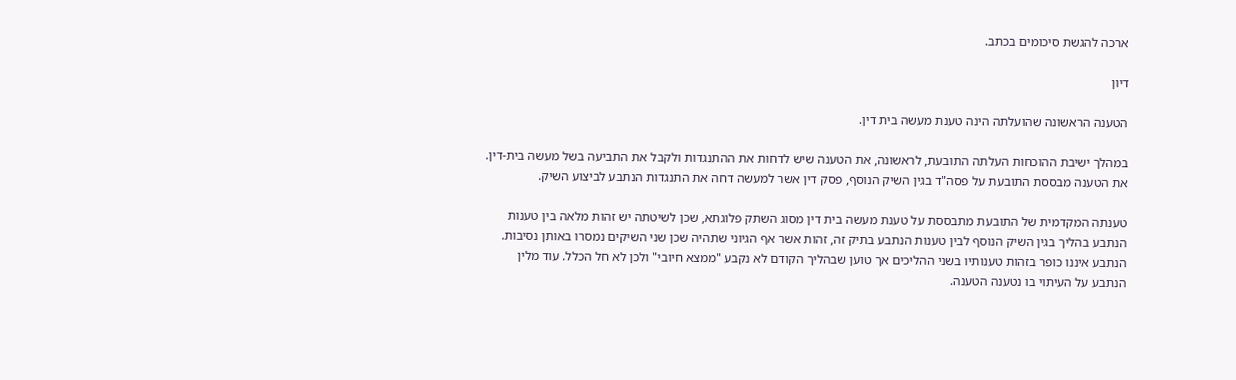ארכה להגשת סיכומים בכתב.

דיון

הטענה הראשונה שהועלתה הינה טענת מעשה בית דין.

במהלך ישיבת ההוכחות העלתה התובעת, לראשונה, את הטענה שיש לדחות את ההתנגדות ולקבל את התביעה בשל מעשה בית-דין. את הטענה מבססת התובעת על פסה"ד בגין השיק הנוסף, פסק דין אשר למעשה דחה את התנגדות הנתבע לביצוע השיק.

טענתה המקדמית של התובעת מתבססת על טענת מעשה בית דין מסוג השתק פלוגתא, שכן לשיטתה יש זהות מלאה בין טענות הנתבע בהליך בגין השיק הנוסף לבין טענות הנתבע בתיק זה, זהות אשר אף הגיוני שתהיה שכן שני השיקים נמסרו באותן נסיבות. הנתבע איננו כופר בזהות טענותיו בשני ההליכים אך טוען שבהליך הקודם לא נקבע "ממצא חיובי" ולכן לא חל הכלל. עוד מלין הנתבע על העיתוי בו נטענה הטענה.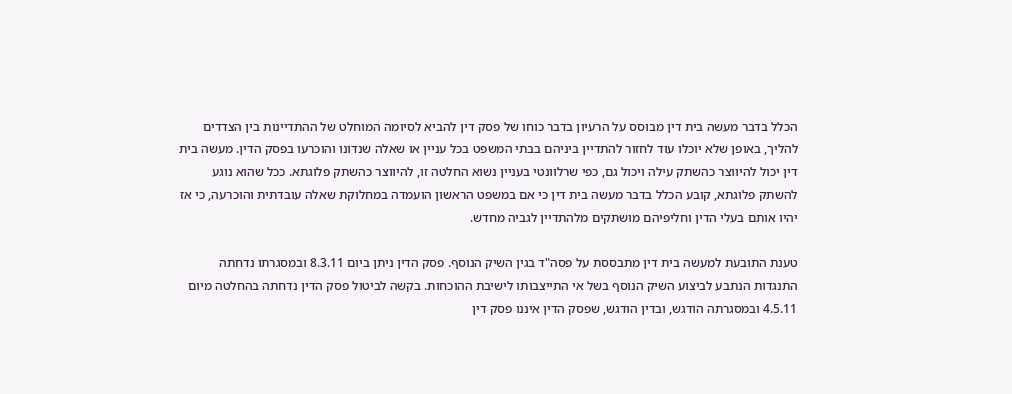הכלל בדבר מעשה בית דין מבוסס על הרעיון בדבר כוחו של פסק דין להביא לסיומה המוחלט של ההתדיינות בין הצדדים להליך, באופן שלא יוכלו עוד לחזור להתדיין ביניהם בבתי המשפט בכל עניין או שאלה שנדונו והוכרעו בפסק הדין. מעשה בית דין יכול להיווצר כהשתק עילה ויכול גם, כפי שרלוונטי בעניין נשוא החלטה זו, להיווצר כהשתק פלוגתא. ככל שהוא נוגע להשתק פלוגתא, קובע הכלל בדבר מעשה בית דין כי אם במשפט הראשון הועמדה במחלוקת שאלה עובדתית והוכרעה, כי אז יהיו אותם בעלי הדין וחליפיהם מושתקים מלהתדיין לגביה מחדש.

טענת התובעת למעשה בית דין מתבססת על פסה"ד בגין השיק הנוסף. פסק הדין ניתן ביום 8.3.11 ובמסגרתו נדחתה התנגדות הנתבע לביצוע השיק הנוסף בשל אי התייצבותו לישיבת ההוכחות. בקשה לביטול פסק הדין נדחתה בהחלטה מיום 4.5.11 ובמסגרתה הודגש, ובדין הודגש, שפסק הדין איננו פסק דין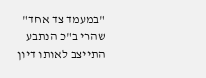"במעמד צד אחד" שהרי ב"כ הנתבע התייצב לאותו דיון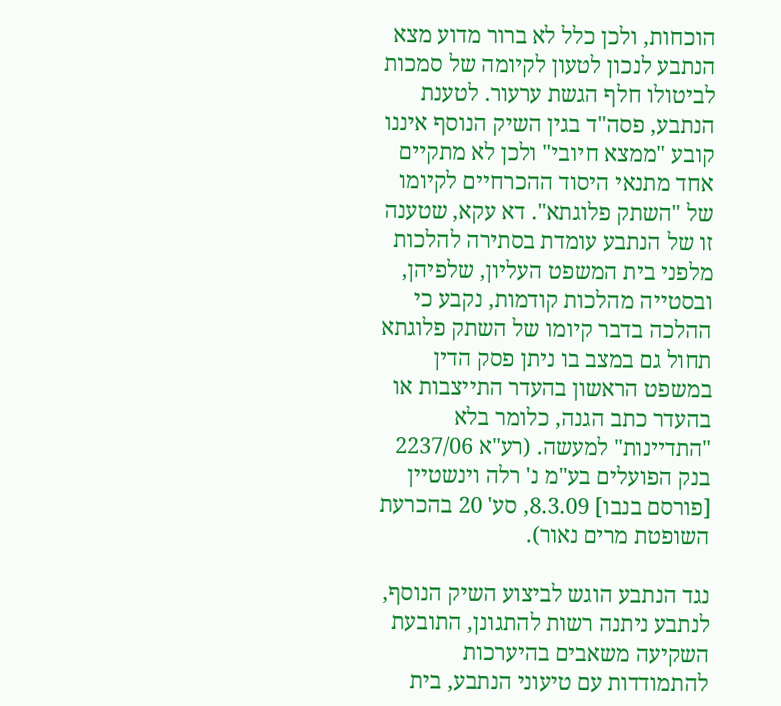הוכחות, ולכן כלל לא ברור מדוע מצא הנתבע לנכון לטעון לקיומה של סמכות לביטולו חלף הגשת ערעור. לטענת הנתבע, פסה"ד בגין השיק הנוסף איננו קובע "ממצא חיובי" ולכן לא מתקיים אחד מתנאי היסוד ההכרחיים לקיומו של "השתק פלוגתא". דא עקא, שטענה זו של הנתבע עומדת בסתירה להלכות מלפני בית המשפט העליון, שלפיהן, ובסטייה מהלכות קודמות, נקבע כי ההלכה בדבר קיומו של השתק פלוגתא תחול גם במצב בו ניתן פסק הדין במשפט הראשון בהעדר התייצבות או בהעדר כתב הגנה, כלומר בלא "התדיינות" למעשה. (רע"א 2237/06 בנק הפועלים בע"מ נ' רלה וינשטיין [פורסם בנבו] 8.3.09, סע' 20 בהכרעת השופטת מרים נאור).

נגד הנתבע הוגש לביצוע השיק הנוסף, לנתבע ניתנה רשות להתגונן, התובעת השקיעה משאבים בהיערכות להתמודדות עם טיעוני הנתבע, בית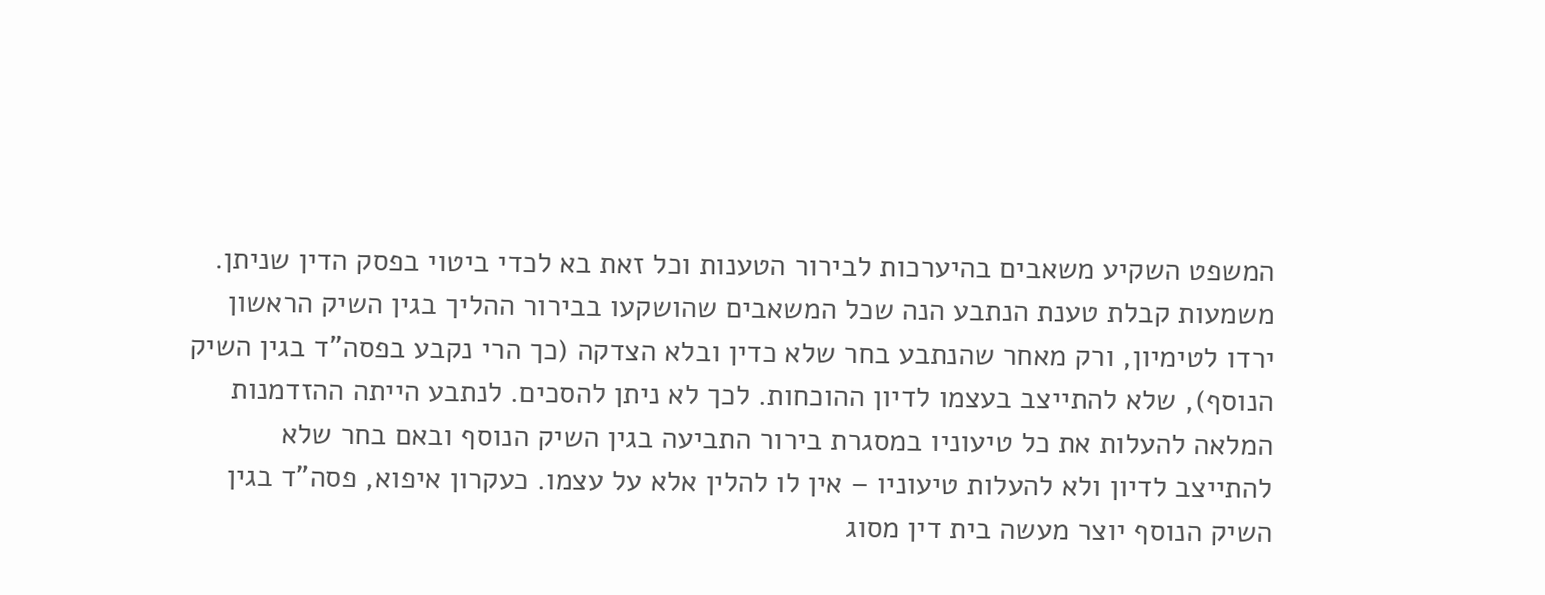המשפט השקיע משאבים בהיערכות לבירור הטענות וכל זאת בא לכדי ביטוי בפסק הדין שניתן. משמעות קבלת טענת הנתבע הנה שכל המשאבים שהושקעו בבירור ההליך בגין השיק הראשון ירדו לטימיון, ורק מאחר שהנתבע בחר שלא כדין ובלא הצדקה (כך הרי נקבע בפסה"ד בגין השיק הנוסף), שלא להתייצב בעצמו לדיון ההוכחות. לכך לא ניתן להסכים. לנתבע הייתה ההזדמנות המלאה להעלות את כל טיעוניו במסגרת בירור התביעה בגין השיק הנוסף ובאם בחר שלא להתייצב לדיון ולא להעלות טיעוניו – אין לו להלין אלא על עצמו. כעקרון איפוא, פסה"ד בגין השיק הנוסף יוצר מעשה בית דין מסוג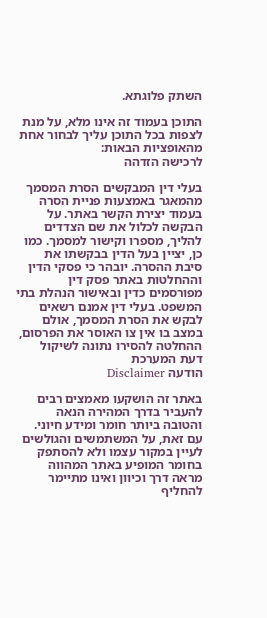השתק פלוגתא.

התוכן בעמוד זה אינו מלא, על מנת לצפות בכל התוכן עליך לבחור אחת מהאופציות הבאות:
לרכישה הזדהה

בעלי דין המבקשים הסרת המסמך מהמאגר באמצעות פניית הסרה בעמוד יצירת הקשר באתר. על הבקשה לכלול את שם הצדדים להליך, מספרו וקישור למסמך. כמו כן, יציין בעל הדין בבקשתו את סיבת ההסרה. יובהר כי פסקי הדין וההחלטות באתר פסק דין מפורסמים כדין ובאישור הנהלת בתי המשפט. בעלי דין אמנם רשאים לבקש את הסרת המסמך, אולם במצב בו אין צו האוסר את הפרסום, ההחלטה להסירו נתונה לשיקול דעת המערכת
הודעה Disclaimer

באתר זה הושקעו מאמצים רבים להעביר בדרך המהירה הנאה והטובה ביותר חומר ומידע חיוני. עם זאת, על המשתמשים והגולשים לעיין במקור עצמו ולא להסתפק בחומר המופיע באתר המהווה מראה דרך וכיוון ואינו מתיימר להחליף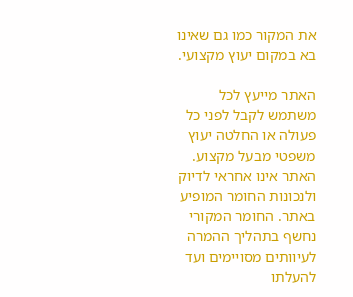את המקור כמו גם שאינו בא במקום יעוץ מקצועי.

האתר מייעץ לכל משתמש לקבל לפני כל פעולה או החלטה יעוץ משפטי מבעל מקצוע. האתר אינו אחראי לדיוק ולנכונות החומר המופיע באתר. החומר המקורי נחשף בתהליך ההמרה לעיוותים מסויימים ועד להעלתו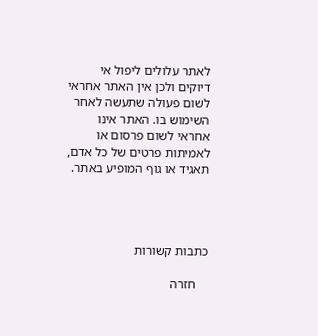לאתר עלולים ליפול אי דיוקים ולכן אין האתר אחראי לשום פעולה שתעשה לאחר השימוש בו. האתר אינו אחראי לשום פרסום או לאמיתות פרטים של כל אדם, תאגיד או גוף המופיע באתר.




כתבות קשורות

    חזרה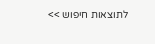לתוצאות חיפוש >>